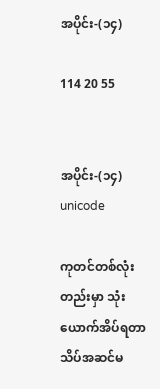အပိုင်း-(၁၄)

114 20 55


အပိုင်း-(၁၄)
unicode

ကုတင်တစ်လုံးတည်းမှာ သုံးယောက်အိပ်ရတာသိပ်အဆင်မ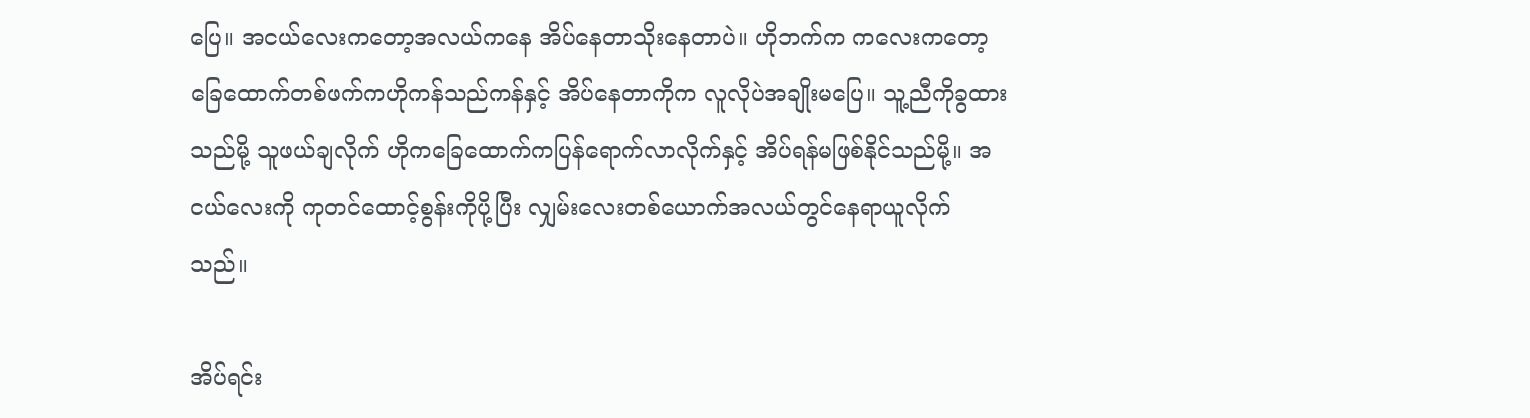ပြေ။ အငယ်လေးကတော့အလယ်ကနေ အိပ်နေတာသိုးနေတာပဲ။ ဟိုဘက်က ကလေးကတော့ ခြေထောက်တစ်ဖက်ကဟိုကန်သည်ကန်နှင့် အိပ်နေတာကိုက လူလိုပဲအချိုးမပြေ။ သူ့ညီကိုခွထားသည်မို့ သူဖယ်ချလိုက် ဟိုကခြေထောက်ကပြန်ရောက်လာလိုက်နှင့် အိပ်ရန်မဖြစ်နိုင်သည်မို့။ အငယ်လေးကို ကုတင်ထောင့်စွန်းကိုပို့ပြီး လျှမ်းလေးတစ်ယောက်အလယ်တွင်နေရာယူလိုက်သည်။

အိပ်ရင်း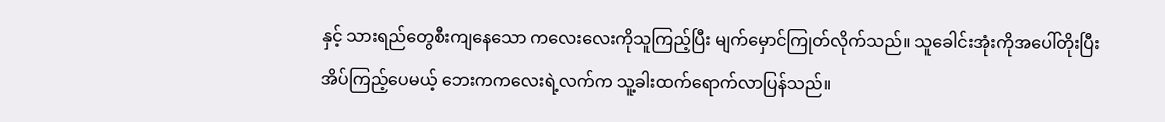နှင့် သားရည်တွေစီးကျနေသော ကလေးလေးကိုသူကြည့်ပြီး မျက်မှောင်ကြုတ်လိုက်သည်။ သူခေါင်းအုံးကိုအပေါ်တိုးပြီးအိပ်ကြည့်ပေမယ့် ဘေးကကလေးရဲ့လက်က သူ့ခါးထက်ရောက်လာပြန်သည်။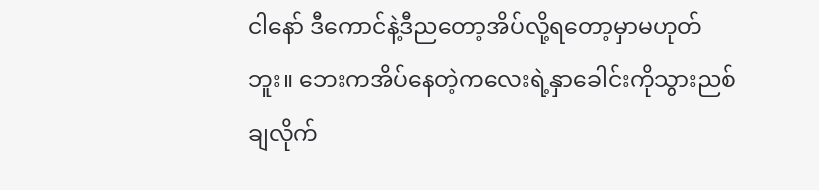ငါနော် ဒီကောင်နဲ့ဒီညတော့အိပ်လို့ရတော့မှာမဟုတ်ဘူး။ ဘေးကအိပ်နေတဲ့ကလေးရဲ့နှာခေါင်းကိုသွားညစ်ချလိုက်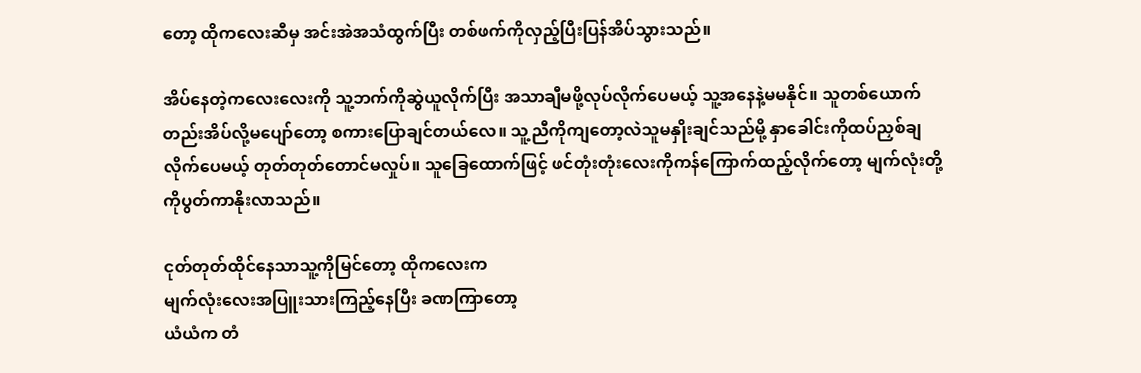တော့ ထိုကလေးဆီမှ အင်းအဲအသံထွက်ပြီး တစ်ဖက်ကိုလှည့်ပြီးပြန်အိပ်သွားသည်။

အိပ်နေတဲ့ကလေးလေးကို သူ့ဘက်ကိုဆွဲယူလိုက်ပြီး အသာချီမဖို့လုပ်လိုက်ပေမယ့် သူ့အနေနဲ့မမနိုင်။ သူတစ်ယောက်တည်းအိပ်လို့မပျော်တော့ စကားပြောချင်တယ်လေ။ သူ့ညီကိုကျတော့လဲသူမနှိုးချင်သည်မို့ နှာခေါင်းကိုထပ်ညှစ်ချလိုက်ပေမယ့် တုတ်တုတ်တောင်မလှုပ်။ သူခြေထောက်ဖြင့် ဖင်တုံးတုံးလေးကိုကန်ကြောက်ထည့်လိုက်တော့ မျက်လုံးတို့ကိုပွတ်ကာနိုးလာသည်။

ငုတ်တုတ်ထိုင်နေသာသူ့ကိုမြင်တော့ ထိုကလေးက
မျက်လုံးလေးအပြူးသားကြည့်နေပြီး ခဏကြာတော့
ယံယံက တံ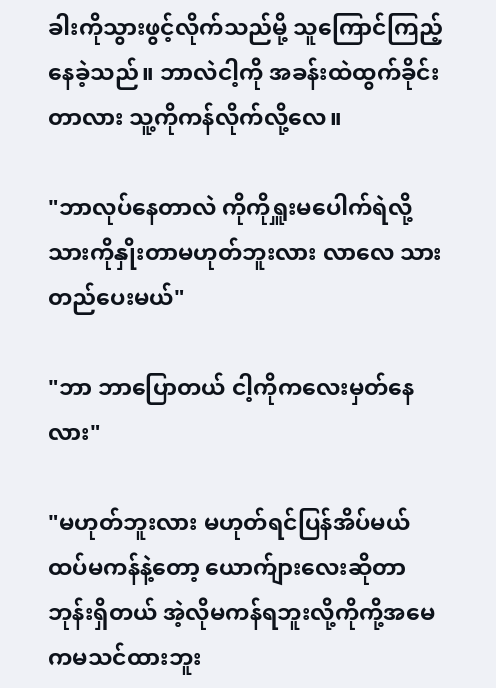ခါးကိုသွားဖွင့်လိုက်သည်မို့ သူကြောင်ကြည့်နေခဲ့သည်။ ဘာလဲငါ့ကို အခန်းထဲထွက်ခိုင်းတာလား သူ့ကိုကန်လိုက်လို့လေ။

"ဘာလုပ်နေတာလဲ ကိုကိုရှူးမပေါက်ရဲလို့သားကိုနှိုးတာမဟုတ်ဘူးလား လာလေ သားတည်ပေးမယ်"

"ဘာ ဘာပြောတယ် ငါ့ကိုကလေးမှတ်နေလား"

"မဟုတ်ဘူးလား မဟုတ်ရင်ပြန်အိပ်မယ် ထပ်မကန်နဲ့တော့ ယောက်ျားလေးဆိုတာ ဘုန်းရှိတယ် အဲ့လိုမကန်ရဘူးလို့ကိုကို့အမေကမသင်ထားဘူး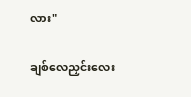လား"

ချစ်လေညှင်းလေး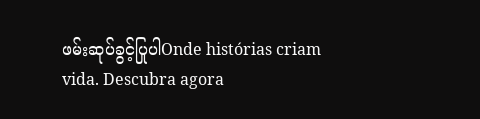ဖမ်းဆုပ်ခွင့်ပြုပါOnde histórias criam vida. Descubra agora